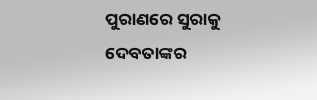ପୁରାଣରେ ସୁରାକୁ ଦେବତାଙ୍କର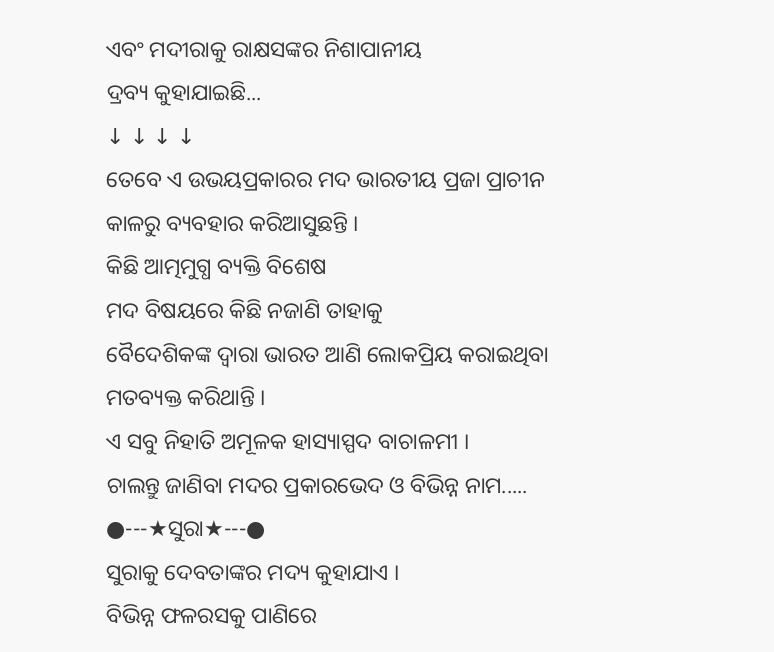ଏବଂ ମଦୀରାକୁ ରାକ୍ଷସଙ୍କର ନିଶାପାନୀୟ
ଦ୍ରବ୍ୟ କୁହାଯାଇଛି...
↓ ↓ ↓ ↓
ତେବେ ଏ ଉଭୟପ୍ରକାରର ମଦ ଭାରତୀୟ ପ୍ରଜା ପ୍ରାଚୀନ କାଳରୁ ବ୍ୟବହାର କରିଆସୁଛନ୍ତି ।
କିଛି ଆତ୍ମମୁଗ୍ଧ ବ୍ୟକ୍ତି ବିଶେଷ
ମଦ ବିଷୟରେ କିଛି ନଜାଣି ତାହାକୁ
ବୈଦେଶିକଙ୍କ ଦ୍ବାରା ଭାରତ ଆଣି ଲୋକପ୍ରିୟ କରାଇଥିବା ମତବ୍ୟକ୍ତ କରିଥାନ୍ତି ।
ଏ ସବୁ ନିହାତି ଅମୂଳକ ହାସ୍ୟାସ୍ପଦ ବାଚାଳମୀ ।
ଚାଲନ୍ତୁ ଜାଣିବା ମଦର ପ୍ରକାରଭେଦ ଓ ବିଭିନ୍ନ ନାମ.....
●---★ସୁରା★---●
ସୁରାକୁ ଦେବତାଙ୍କର ମଦ୍ୟ କୁହାଯାଏ ।
ବିଭିନ୍ନ ଫଳରସକୁ ପାଣିରେ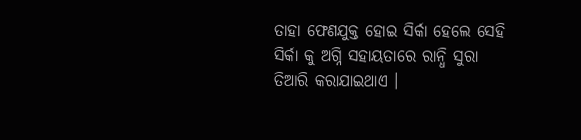ତାହା ଫେଣଯୁକ୍ତ ହୋଇ ସିର୍କା ହେଲେ ସେହି ସିର୍କା କୁ ଅଗ୍ନି ସହାୟତାରେ ରାନ୍ଧି ସୁରା ତିଆରି କରାଯାଇଥାଏ ।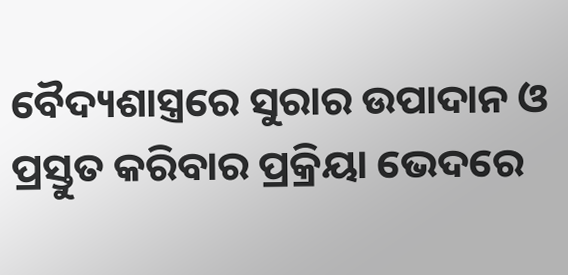ବୈଦ୍ୟଶାସ୍ତ୍ରରେ ସୁରାର ଉପାଦାନ ଓ ପ୍ରସ୍ତୁତ କରିବାର ପ୍ରକ୍ରିୟା ଭେଦରେ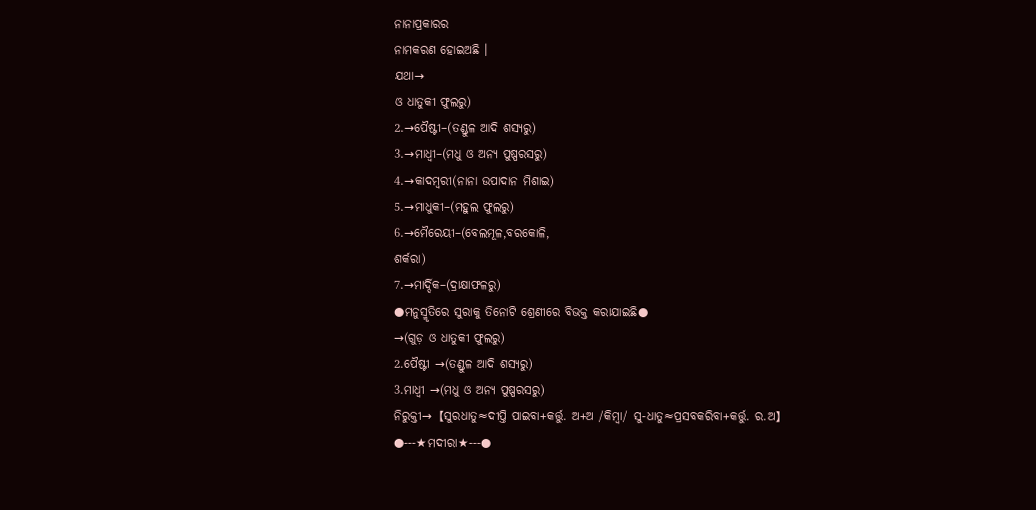ନାନାପ୍ରକାରର
ନାମକରଣ ହୋଇଅଛି ।
ଯଥା→
ଓ ଧାତୁକୀ ଫୁଲରୁ)
2.→ପୈଷ୍ଟୀ–(ତଣ୍ଡୁଳ ଆଦି ଶସ୍ୟରୁ)
3.→ମାଧ୍ଵୀ–(ମଧୁ ଓ ଅନ୍ୟ ପୁଷ୍ପରସରୁ)
4.→କାଦମ୍ଵରୀ(ନାନା ଉପାଦାନ ମିଶାଇ)
5.→ମାଧୁକୀ–(ମହୁଲ ଫୁଲରୁ)
6.→ମୈରେୟୀ–(ବେଲମୂଳ,ବରକୋଳି,
ଶର୍କରା)
7.→ମାର୍ଦ୍ଦିକ–(ଦ୍ରାକ୍ଷାଫଳରୁ)
●ମନୁସ୍ମୃତିରେ ସୁରାକୁ ତିନୋଟି ଶ୍ରେଣୀରେ ବିଭକ୍ତ କରାଯାଇଛି●
→(ଗୁଡ଼ ଓ ଧାତୁକୀ ଫୁଲରୁ)
2.ପୈଷ୍ଟୀ →(ତଣ୍ଡୁଳ ଆଦି ଶସ୍ୟରୁ)
3.ମାଧ୍ଵୀ →(ମଧୁ ଓ ଅନ୍ୟ ପୁଷ୍ପରସରୁ)
ନିରୁକ୍ତୀ→【ସୁରଧାତୁ≈ଦୀପ୍ତି ପାଇବା+କର୍ତ୍ତୁ. ଅ+ଅ /କିମ୍ବା/ ସୁ-ଧାତୁ≈ପ୍ରସବକରିବା+କର୍ତ୍ତୁ. ର.ଅ】
●---★ମଦୀରା★---●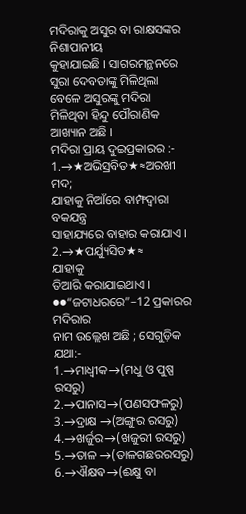ମଦିରାକୁ ଅସୁର ବା ରାକ୍ଷସଙ୍କର ନିଶାପାନୀୟ
କୁହାଯାଇଛି । ସାଗରମନ୍ଥନରେ ସୁରା ଦେବତାଙ୍କୁ ମିଳିଥିଲା ବେଳେ ଅସୁରଙ୍କୁ ମଦିରା ମିଳିଥିବା ହିନ୍ଦୁ ପୌରାଣିକ ଆଖ୍ୟାନ ଅଛି ।
ମଦିରା ପ୍ରାୟ ଦୁଇପ୍ରକାରର :-
1.→★ଅଭିସ୍ରବିତ★≈ଅରଖୀ ମଦ;
ଯାହାକୁ ନିଆଁରେ ବାମ୍ଫଦ୍ବାରା ବକଯନ୍ତ୍ର
ସାହାଯ୍ୟରେ ବାହାର କରାଯାଏ ।
2.→★ପର୍ଯ୍ୟୁସିତ★≈
ଯାହାକୁ
ତିଆରି କରାଯାଇଥାଏ ।
●●“ଜଟାଧରରେ”–12 ପ୍ରକାରର ମଦିରାର
ନାମ ଉଲ୍ଲେଖ ଅଛି ; ସେଗୁଡ଼ିକ ଯଥା:-
1.→ମାଧ୍ଵୀକ→(ମଧୁ ଓ ପୁଷ୍ପ ରସରୁ)
2.→ପାନାସ→(ପଣସଫଳରୁ)
3.→ଦ୍ରାକ୍ଷ →(ଅଙ୍ଗୁର ରସରୁ)
4.→ଖର୍ଜୁର→(ଖଜୁରୀ ରସରୁ)
5.→ତାଳ →(ତାଳଗଛରରସରୁ)
6.→ଐକ୍ଷଵ→(ଈକ୍ଷୁ ବା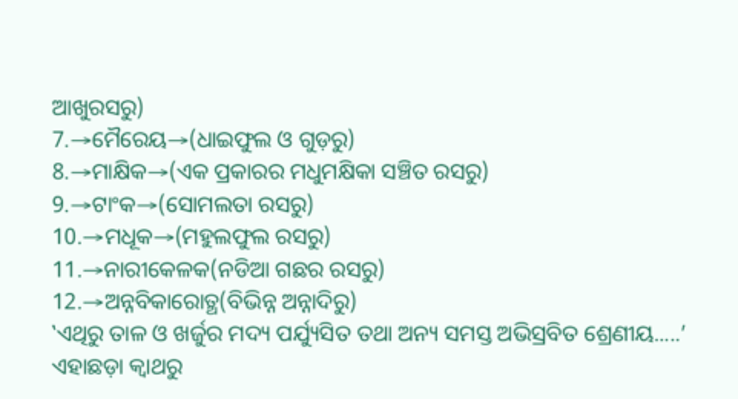ଆଖୁରସରୁ)
7.→ମୈରେୟ→(ଧାଇଫୁଲ ଓ ଗୁଡ଼ରୁ)
8.→ମାକ୍ଷିକ→(ଏକ ପ୍ରକାରର ମଧୁମକ୍ଷିକା ସଞ୍ଚିତ ରସରୁ)
9.→ଟାଂକ→(ସୋମଲତା ରସରୁ)
10.→ମଧୂକ→(ମହୁଲଫୁଲ ରସରୁ)
11.→ନାରୀକେଳକ(ନଡିଆ ଗଛର ରସରୁ)
12.→ଅନ୍ନବିକାରୋତ୍ଥ(ବିଭିନ୍ନ ଅନ୍ନାଦିରୁ)
‛ଏଥିରୁ ତାଳ ଓ ଖର୍ଜୁର ମଦ୍ୟ ପର୍ଯ୍ୟୁସିତ ତଥା ଅନ୍ୟ ସମସ୍ତ ଅଭିସ୍ରବିତ ଶ୍ରେଣୀୟ.....’
ଏହାଛଡ଼ା କ୍ବାଥରୁ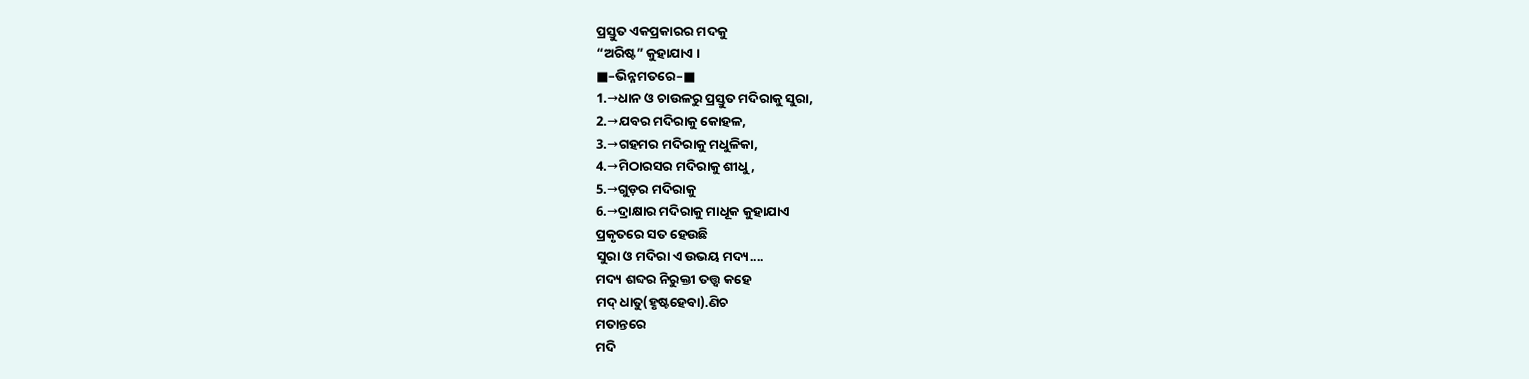ପ୍ରସ୍ତୁତ ଏକପ୍ରକାରର ମଦକୁ
“ଅରିଷ୍ଟ” କୁହାଯାଏ ।
■–ଭିନ୍ନମତରେ–■
1.→ଧାନ ଓ ଚାଉଳରୁ ପ୍ରସ୍ତୁତ ମଦିରାକୁ ସୁରା,
2.→ଯବର ମଦିରାକୁ କୋହଳ,
3.→ଗହମର ମଦିରାକୁ ମଧୁଳିକା,
4.→ମିଠାରସର ମଦିରାକୁ ଶୀଧୁ,
5.→ଗୁଡ଼ର ମଦିରାକୁ
6.→ଦ୍ରାକ୍ଷାର ମଦିରାକୁ ମାଧୂକ କୁହାଯାଏ
ପ୍ରକୃତରେ ସତ ହେଉଛି
ସୁରା ଓ ମଦିରା ଏ ଉଭୟ ମଦ୍ୟ....
ମଦ୍ୟ ଶବ୍ଦର ନିରୁକ୍ତୀ ତତ୍ତ୍ଵ କହେ
ମଦ୍ ଧାତୁ(ହୃଷ୍ଟହେବା).ଣିଚ
ମତାନ୍ତରେ
ମଦି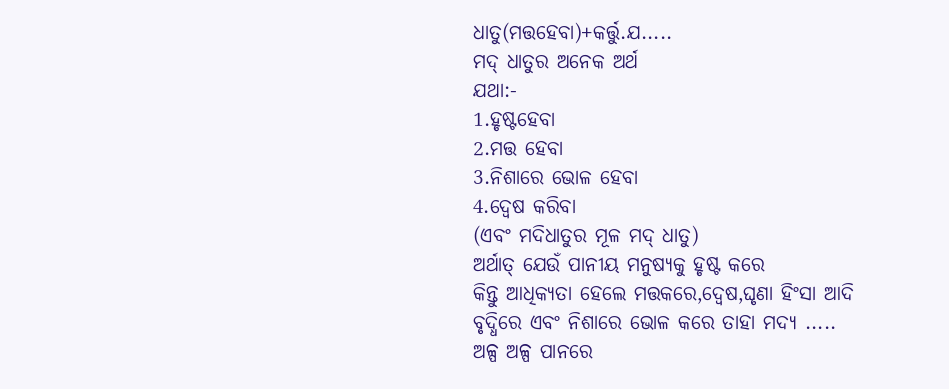ଧାତୁ(ମତ୍ତହେବା)+କର୍ତ୍ତୁ.ଯ.....
ମଦ୍ ଧାତୁର ଅନେକ ଅର୍ଥ
ଯଥା:-
1.ହୃଷ୍ଟହେବା
2.ମତ୍ତ ହେବା
3.ନିଶାରେ ଭୋଳ ହେବା
4.ଦ୍ବେଷ କରିବା
(ଏବଂ ମଦିଧାତୁର ମୂଳ ମଦ୍ ଧାତୁ)
ଅର୍ଥାତ୍ ଯେଉଁ ପାନୀୟ ମନୁଷ୍ୟକୁ ହୃଷ୍ଟ କରେ
କିନ୍ତୁ ଆଧିକ୍ୟତା ହେଲେ ମତ୍ତକରେ,ଦ୍ବେଷ,ଘୃଣା ହିଂସା ଆଦି ବୃଦ୍ଧିରେ ଏବଂ ନିଶାରେ ଭୋଳ କରେ ତାହା ମଦ୍ୟ .....
ଅଳ୍ପ ଅଳ୍ପ ପାନରେ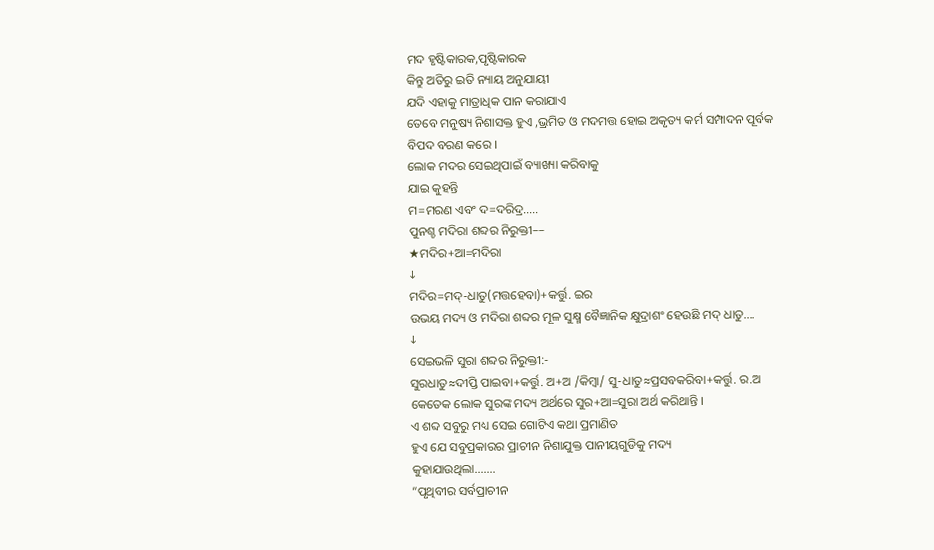ମଦ ହୃଷ୍ଟିକାରକ,ପୃଷ୍ଟିକାରକ
କିନ୍ତୁ ଅତିରୁ ଇତି ନ୍ୟାୟ ଅନୁଯାୟୀ
ଯଦି ଏହାକୁ ମାତ୍ରାଧିକ ପାନ କରାଯାଏ
ତେବେ ମନୁଷ୍ୟ ନିଶାସକ୍ତ ହୁଏ ,ଭ୍ରମିତ ଓ ମଦମତ୍ତ ହୋଇ ଅକୃତ୍ୟ କର୍ମ ସମ୍ପାଦନ ପୂର୍ବକ
ବିପଦ ବରଣ କରେ ।
ଲୋକ ମଦର ସେଇଥିପାଇଁ ବ୍ୟାଖ୍ୟା କରିବାକୁ
ଯାଇ କୁହନ୍ତି
ମ=ମରଣ ଏବଂ ଦ=ଦରିଦ୍ର.....
ପୁନଶ୍ଚ ମଦିରା ଶବ୍ଦର ନିରୁକ୍ତୀ––
★ମଦିର+ଆ=ମଦିରା
↓
ମଦିର=ମଦ୍-ଧାତୁ(ମତ୍ତହେବା)+କର୍ତ୍ତୁ. ଇର
ଉଭୟ ମଦ୍ୟ ଓ ମଦିରା ଶବ୍ଦର ମୂଳ ସୁକ୍ଷ୍ମ ବୈଜ୍ଞାନିକ କ୍ଷୁଦ୍ରାଶଂ ହେଉଛି ମଦ୍ ଧାତୁ....
↓
ସେଇଭଳି ସୁରା ଶବ୍ଦର ନିରୁକ୍ତୀ:-
ସୁରଧାତୁ≈ଦୀପ୍ତି ପାଇବା+କର୍ତ୍ତୁ. ଅ+ଅ /କିମ୍ବା/ ସୁ-ଧାତୁ≈ପ୍ରସବକରିବା+କର୍ତ୍ତୁ. ର.ଅ
କେତେକ ଲୋକ ସୁରଙ୍କ ମଦ୍ୟ ଅର୍ଥରେ ସୁର+ଆ=ସୁରା ଅର୍ଥ କରିଥାନ୍ତି ।
ଏ ଶବ୍ଦ ସବୁରୁ ମଧ୍ୟ ସେଇ ଗୋଟିଏ କଥା ପ୍ରମାଣିତ
ହୁଏ ଯେ ସବୁପ୍ରକାରର ପ୍ରାଚୀନ ନିଶାଯୁକ୍ତ ପାନୀୟଗୁଡିକୁ ମଦ୍ୟ
କୁହାଯାଉଥିଲା.......
“ପୃଥିବୀର ସର୍ବପ୍ରାଚୀନ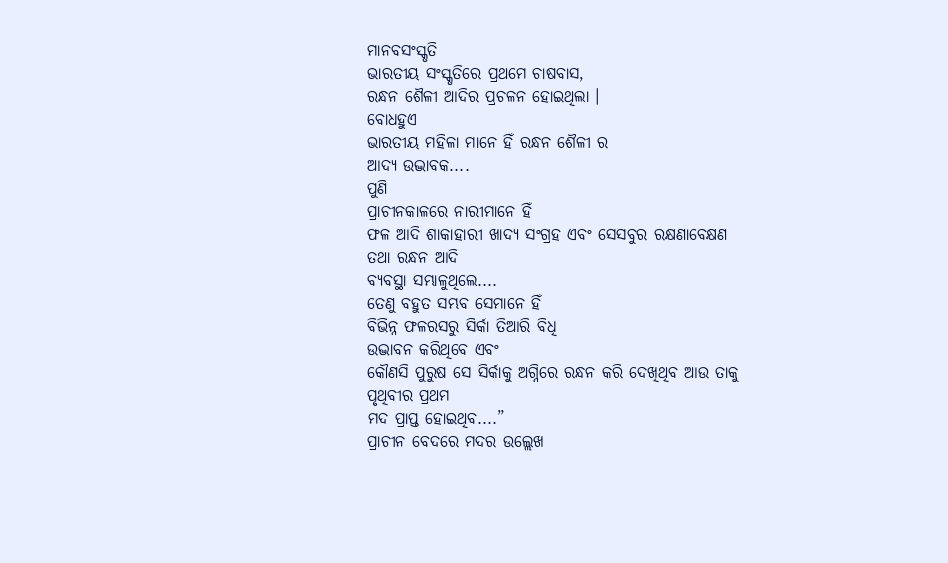ମାନବସଂସ୍କୃତି
ଭାରତୀୟ ସଂସ୍କୃତିରେ ପ୍ରଥମେ ଚାଷବାସ,
ରନ୍ଧନ ଶୈଳୀ ଆଦିର ପ୍ରଚଳନ ହୋଇଥିଲା ।
ବୋଧହୁଏ
ଭାରତୀୟ ମହିଳା ମାନେ ହିଁ ରନ୍ଧନ ଶୈଳୀ ର
ଆଦ୍ୟ ଉଦ୍ଭାବକ....
ପୁଣି
ପ୍ରାଚୀନକାଳରେ ନାରୀମାନେ ହିଁ
ଫଳ ଆଦି ଶାକାହାରୀ ଖାଦ୍ୟ ସଂଗ୍ରହ ଏବଂ ସେସବୁର ରକ୍ଷଣାବେକ୍ଷଣ ତଥା ରନ୍ଧନ ଆଦି
ବ୍ୟବସ୍ଥା ସମ୍ଭାଳୁଥିଲେ....
ତେଣୁ ବହୁତ ସମ୍ଭବ ସେମାନେ ହିଁ
ବିଭିନ୍ନ ଫଳରସରୁ ସିର୍କା ତିଆରି ବିଧି
ଉଦ୍ଭାବନ କରିଥିବେ ଏବଂ
କୌଣସି ପୁରୁଷ ସେ ସିର୍କାକୁ ଅଗ୍ନିରେ ରନ୍ଧନ କରି ଦେଖିଥିବ ଆଉ ତାକୁ ପୃଥିବୀର ପ୍ରଥମ
ମଦ ପ୍ରାପ୍ତ ହୋଇଥିବ....”
ପ୍ରାଚୀନ ବେଦରେ ମଦର ଉଲ୍ଲେଖ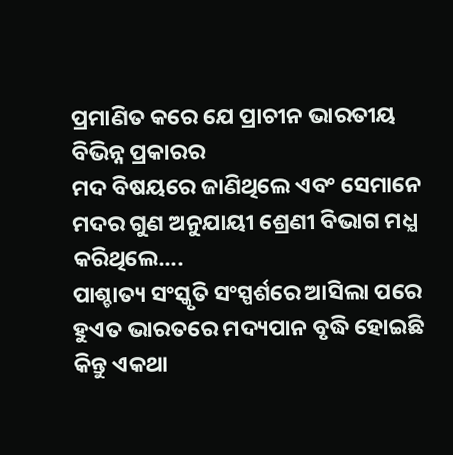ପ୍ରମାଣିତ କରେ ଯେ ପ୍ରାଚୀନ ଭାରତୀୟ
ବିଭିନ୍ନ ପ୍ରକାରର
ମଦ ବିଷୟରେ ଜାଣିଥିଲେ ଏବଂ ସେମାନେ
ମଦର ଗୁଣ ଅନୁଯାୟୀ ଶ୍ରେଣୀ ବିଭାଗ ମଧ୍ଯ
କରିଥିଲେ....
ପାଶ୍ଚାତ୍ୟ ସଂସ୍କୃତି ସଂସ୍ପର୍ଶରେ ଆସିଲା ପରେ
ହୁଏତ ଭାରତରେ ମଦ୍ୟପାନ ବୃଦ୍ଧି ହୋଇଛି
କିନ୍ତୁ ଏକଥା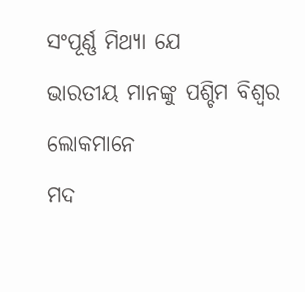ସଂପୂର୍ଣ୍ଣ ମିଥ୍ଯା ଯେ
ଭାରତୀୟ ମାନଙ୍କୁ ପଶ୍ଚିମ ବିଶ୍ବର ଲୋକମାନେ
ମଦ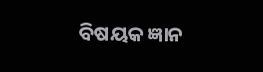ବିଷୟକ ଜ୍ଞାନ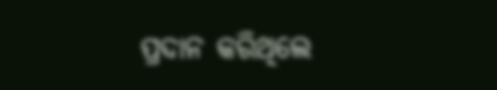ପ୍ରଦାନ କରିଥିଲେ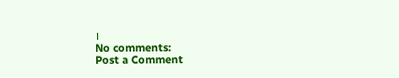।
No comments:
Post a Comment